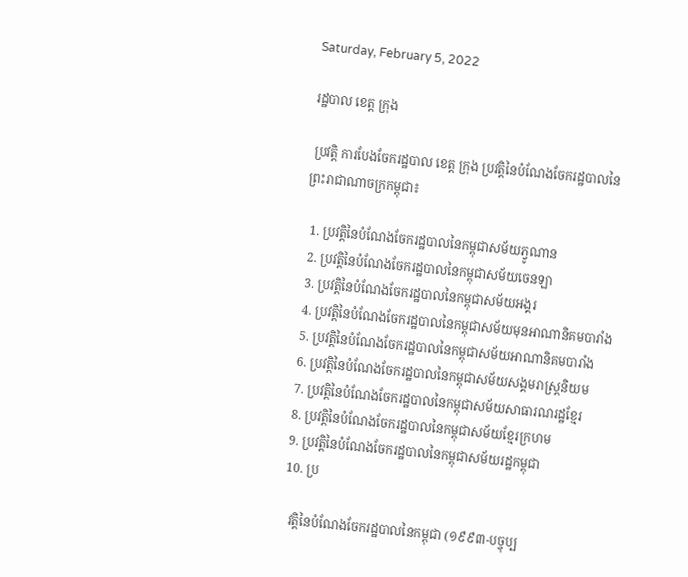Saturday, February 5, 2022

រដ្ឋបាល ខេត្ត ក្រុង

 ប្រវត្តិ ការបែងចែករដ្ឋបាល ខេត្ត ក្រុង ប្រវត្តិនៃបំណែងចែករដ្ឋបាលនៃព្រះរាជាណាចក្រកម្ពុជា៖

  1. ប្រវត្តិនៃបំណែងចែករដ្ឋបាលនៃកម្ពុជាសម័យភ្វូណាន
  2. ប្រវត្តិនៃបំណែងចែករដ្ឋបាលនៃកម្ពុជាសម័យចេនឡា
  3. ប្រវត្តិនៃបំណែងចែករដ្ឋបាលនៃកម្ពុជាសម័យអង្គរ
  4. ប្រវត្តិនៃបំណែងចែករដ្ឋបាលនៃកម្ពុជាសម័យមុនអាណានិគមបារាំង
  5. ប្រវត្តិនៃបំណែងចែករដ្ឋបាលនៃកម្ពុជាសម័យអាណានិគមបារាំង
  6. ប្រវត្តិនៃបំណែងចែករដ្ឋបាលនៃកម្ពុជាសម័យសង្គមរាស្ត្រនិយម
  7. ប្រវត្តិនៃបំណែងចែករដ្ឋបាលនៃកម្ពុជាសម័យសាធារណរដ្ឋខ្មែរ
  8. ប្រវត្តិនៃបំណែងចែករដ្ឋបាលនៃកម្ពុជាសម័យខ្មែរក្រហម
  9. ប្រវត្តិនៃបំណែងចែករដ្ឋបាលនៃកម្ពុជាសម័យរដ្ឋកម្ពុជា
  10. ប្រ

    វត្តិនៃបំណែងចែករដ្ឋបាលនៃកម្ពុជា (១៩៩៣-បច្ចុប្ប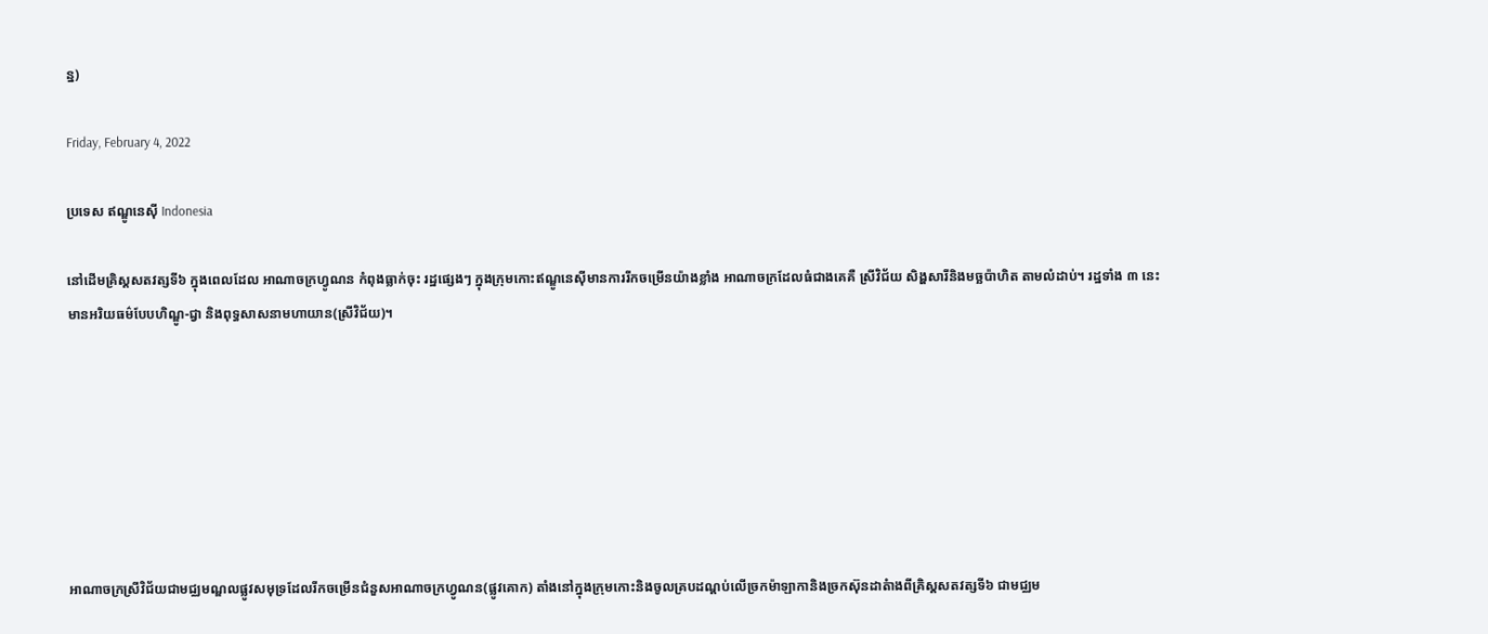ន្ន)

Friday, February 4, 2022

ប្រទេស ឥណ្ឌូនេស៊ី Indonesia

នៅដើមគ្រិស្ដសតវត្សទី៦ ក្នុងពេលដែល អាណាចក្រហ្វូណន កំពុងធ្លាក់ចុះ រដ្ឋផ្សេងៗ ក្នុងក្រុមកោះឥណ្ឌូនេស៊ីមានការរីកចម្រើនយ៉ាងខ្លាំង អាណាចក្រដែលធំជាងគេគឺ ស្រីវិជ័យ សិង្ហសារីនិងមច្ឆប៉ាហិត តាមលំដាប់។ រដ្ឋទាំង ៣ នេះមានអរិយធម៌បែបហិណ្ឌូ-ជ្វា និងពុទ្ធសាសនាមហាយាន(ស្រីវិជ័យ)។







អាណាចក្រស្រីវិជ័យជាមជ្ឈមណ្ឌលផ្លូវសមុទ្រដែលរីកចម្រើនជំនួសអាណាចក្រហ្វូណន(ផ្លូវគោក) តាំងនៅក្នុងក្រុមកោះនិងចូលគ្របដណ្ដប់លើច្រកម៉ាឡាកានិងច្រកស៊ុនដាតំាងពីគ្រិស្ដសតវត្សទី៦ ជាមជ្ឈម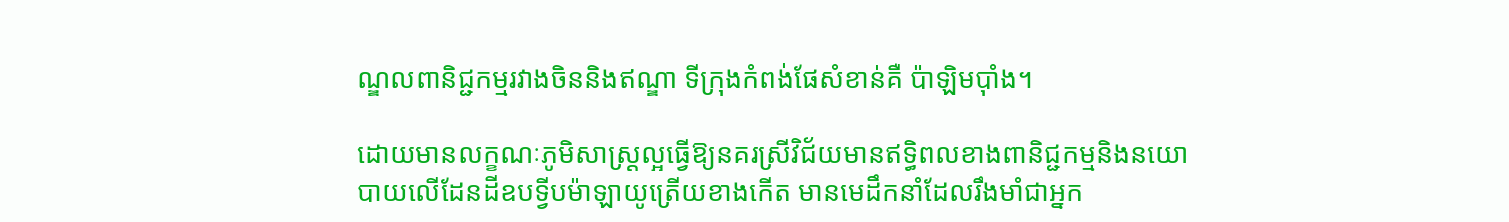ណ្ឌលពានិជ្ជកម្មរវាងចិននិងឥណ្ឌា ទីក្រុងកំពង់ផែសំខាន់គឺ ប៉ាឡិមប៉ាំង។

ដោយមានលក្ខណៈភូមិសាស្រ្ដល្អធ្វើឱ្យនគរស្រីវិជ័យមានឥទិ្ធពលខាងពានិជ្ជកម្មនិងនយោបាយលើដែនដីឧបទ្វីបម៉ាឡាយូត្រើយខាងកើត មានមេដឹកនាំដែលរឹងមាំជាអ្នក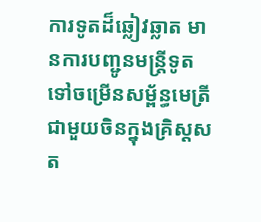ការទូតដ៏ឆ្លៀវឆ្លាត មានការបញ្ជូនមន្រ្ដីទូតទៅចម្រើនសម្ព័ន្ធមេត្រីជាមួយចិនក្នុងគ្រិស្ដសត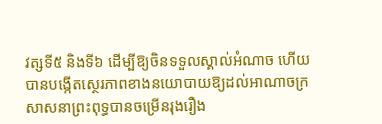វត្សទី៥ និងទី៦ ដើម្បីឱ្យចិនទទួលស្គាល់អំណាច ហើយបានបង្កើតស្ថេរភាពខាងនយោបាយឱ្យដល់អាណាចក្រ សាសនាព្រះពុទ្ធបានចម្រើនរុងរឿង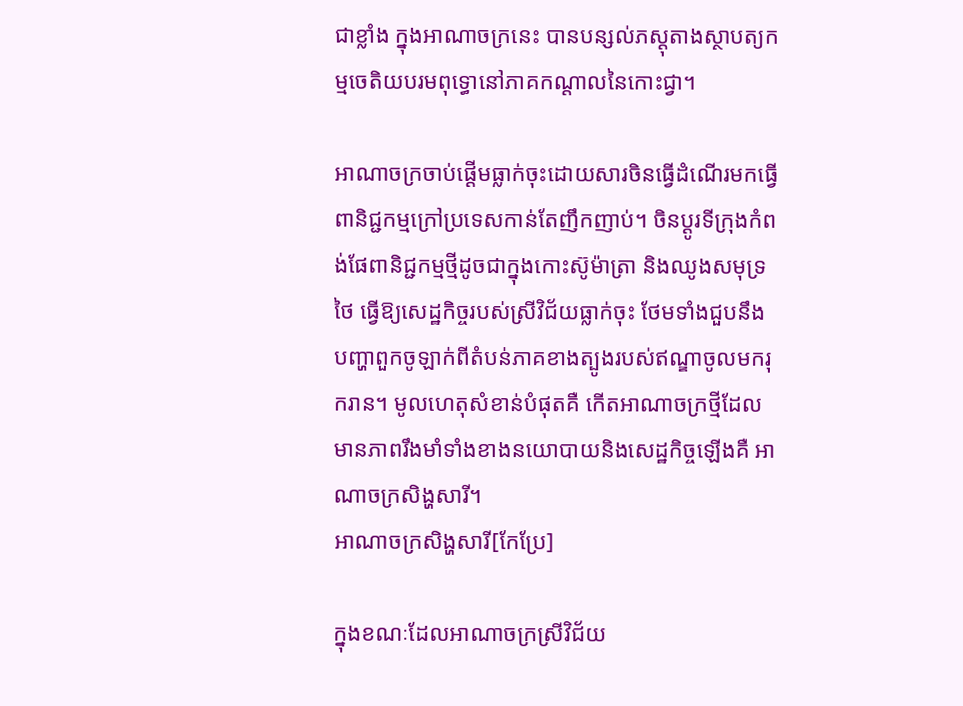ជាខ្លាំង ក្នុងអាណាចក្រនេះ បានបន្សល់ភស្ដុតាងស្ថាបត្យកម្មចេតិយបរមពុទ្ធោនៅភាគកណ្ដាលនៃកោះជ្វា។

អាណាចក្រចាប់ផ្ដើមធ្លាក់ចុះដោយសារចិនធ្វើដំណើរមកធ្វើពានិជ្ជកម្មក្រៅប្រទេសកាន់តែញឹកញាប់។ ចិនប្ដូរទីក្រុងកំពង់ផែពានិជ្ជកម្មថ្មីដូចជាក្នុងកោះស៊ូម៉ាត្រា និងឈូងសមុទ្រថៃ ធ្វើឱ្យសេដ្ឋកិច្ចរបស់ស្រីវិជ័យធ្លាក់ចុះ ថែមទាំងជួបនឹងបញ្ហាពួកចូឡាក់ពីតំបន់ភាគខាងត្បូងរបស់ឥណ្ឌាចូលមករុករាន។ មូលហេតុសំខាន់បំផុតគឺ កើតអាណាចក្រថ្មីដែលមានភាពរឹងមាំទាំងខាងនយោបាយនិងសេដ្ឋកិច្ចឡើងគឺ អាណាចក្រសិង្ហសារី។
អាណាចក្រសិង្ហសារី[កែប្រែ]

ក្នុងខណៈដែលអាណាចក្រស្រីវិជ័យ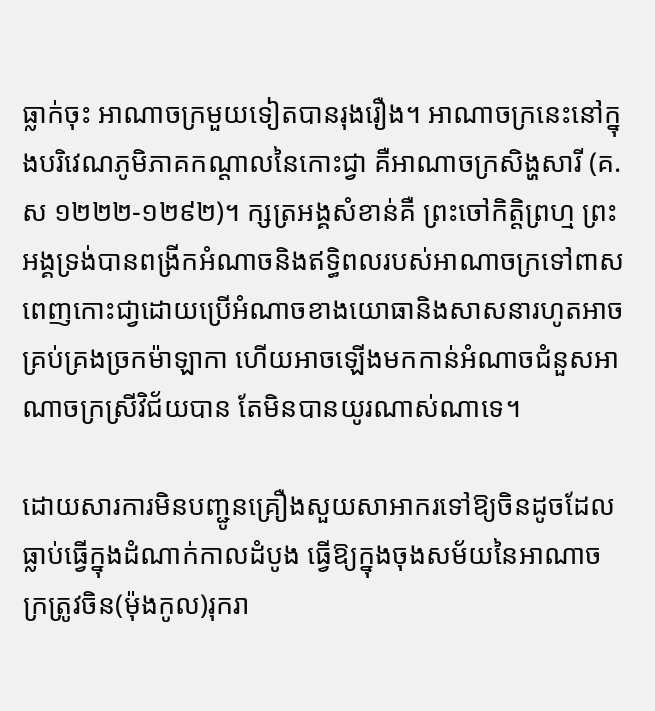ធ្លាក់ចុះ អាណាចក្រមួយទៀតបានរុងរឿង។ អាណាចក្រនេះនៅក្នុងបរិវេណភូមិភាគកណ្ដាលនៃកោះជ្វា គឺអាណាចក្រសិង្ហសារី (គ.ស ១២២២-១២៩២)។ ក្សត្រអង្គសំខាន់គឺ ព្រះចៅកិត្តិព្រហ្ម ព្រះអង្គទ្រង់បានពង្រីកអំណាចនិងឥទ្ធិពលរបស់អាណាចក្រទៅពាសពេញកោះជា្វដោយប្រើអំណាចខាងយោធានិងសាសនារហូតអាចគ្រប់គ្រងច្រកម៉ាឡាកា ហើយអាចឡើងមកកាន់អំណាចជំនួសអាណាចក្រស្រីវិជ័យបាន តែមិនបានយូរណាស់ណាទេ។

ដោយសារការមិនបញ្ជូនគ្រឿងសួយសាអាករទៅឱ្យចិនដូចដែលធ្លាប់ធ្វើក្នុងដំណាក់កាលដំបូង ធ្វើឱ្យក្នុងចុងសម័យនៃអាណាចក្រត្រូវចិន(ម៉ុងកូល)រុករា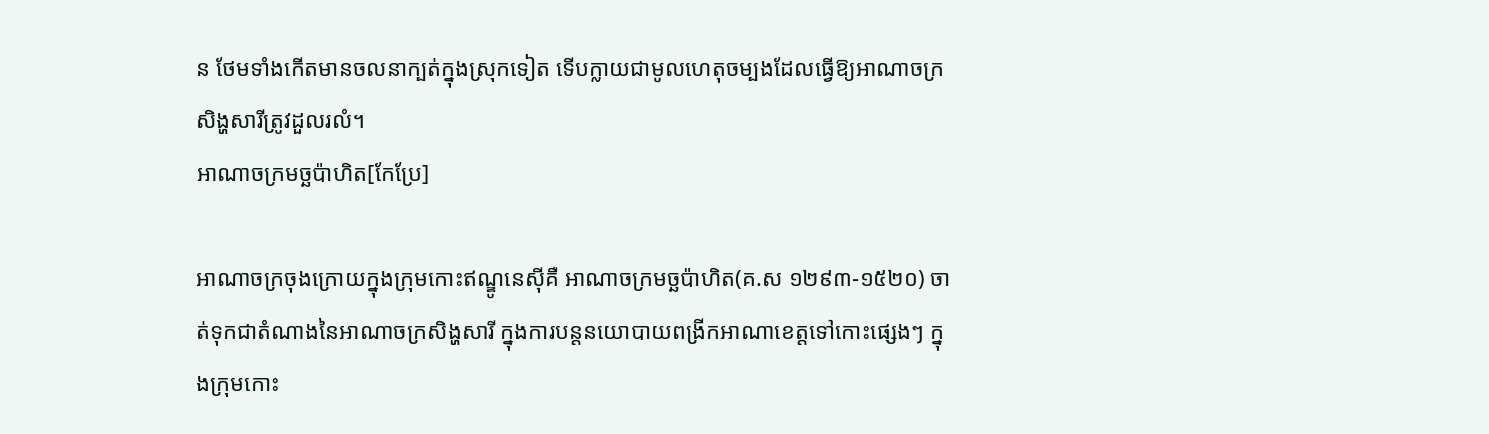ន ថែមទាំងកើតមានចលនាក្បត់ក្នុងស្រុកទៀត ទើបក្លាយជាមូលហេតុចម្បងដែលធ្វើឱ្យអាណាចក្រសិង្ហសារីត្រូវដួលរលំ។
អាណាចក្រមច្ឆប៉ាហិត[កែប្រែ]

អាណាចក្រចុងក្រោយក្នុងក្រុមកោះឥណ្ឌូនេស៊ីគឺ អាណាចក្រមច្ឆប៉ាហិត(គ.ស ១២៩៣-១៥២០) ចាត់ទុកជាតំណាងនៃអាណាចក្រសិង្ហសារី ក្នុងការបន្ដនយោបាយពង្រីកអាណាខេត្តទៅកោះផ្សេងៗ ក្នុងក្រុមកោះ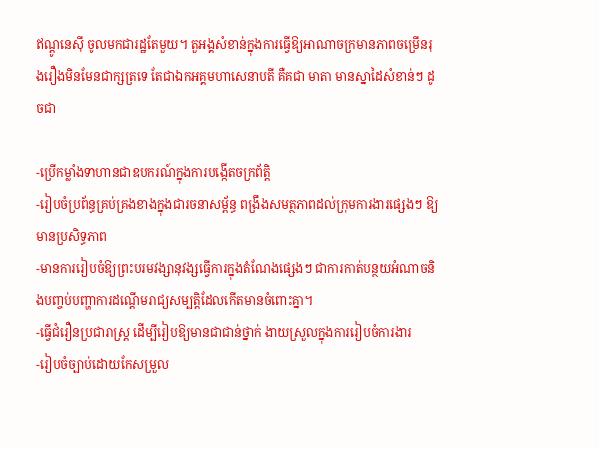ឥណ្ដូនេស៊ី ចូលមកជារដ្ឋតែមួយ។ តួអង្គសំខាន់ក្នុងការធ្វើឱ្យអាណាចក្រមានភាពចម្រើនរុងរឿងមិនមែនជាក្សត្រទេ តែជាឯកអគ្គមហាសេនាបតី គឺគជា មាតា មានស្នាដៃសំខាន់ៗ ដូចជា

-ប្រើកម្លាំងទាហានជាឧបករណ៍ក្នុងការបង្កើតចក្រព័ត្ដិ
-រៀបចំប្រព័ន្ធគ្រប់គ្រងខាងក្នុងជារចនាសម្ព័ន្ធ ពង្រឹងសមត្ថភាពដល់ក្រុមការងារផ្សេងៗ ឱ្យមានប្រសិទ្ធភាព
-មានការរៀបចំឱ្យព្រះបរមវង្សានុវង្សធ្វើការក្នុងតំណែងផ្សេងៗ ជាការកាត់បន្ថយអំណាចនិងបញ្ចប់បញ្ហាការដណ្ដើមរាជ្យសម្បត្ដិដែលកើតមានចំពោះគ្នា។
-ធ្វើជំរឿនប្រជារាស្រ្ដ ដើម្បីរៀបឱ្យមានជាជាន់ថ្នាក់ ងាយស្រួលក្នុងការរៀបចំការងារ
-រៀបចំច្បាប់ដោយកែសម្រួល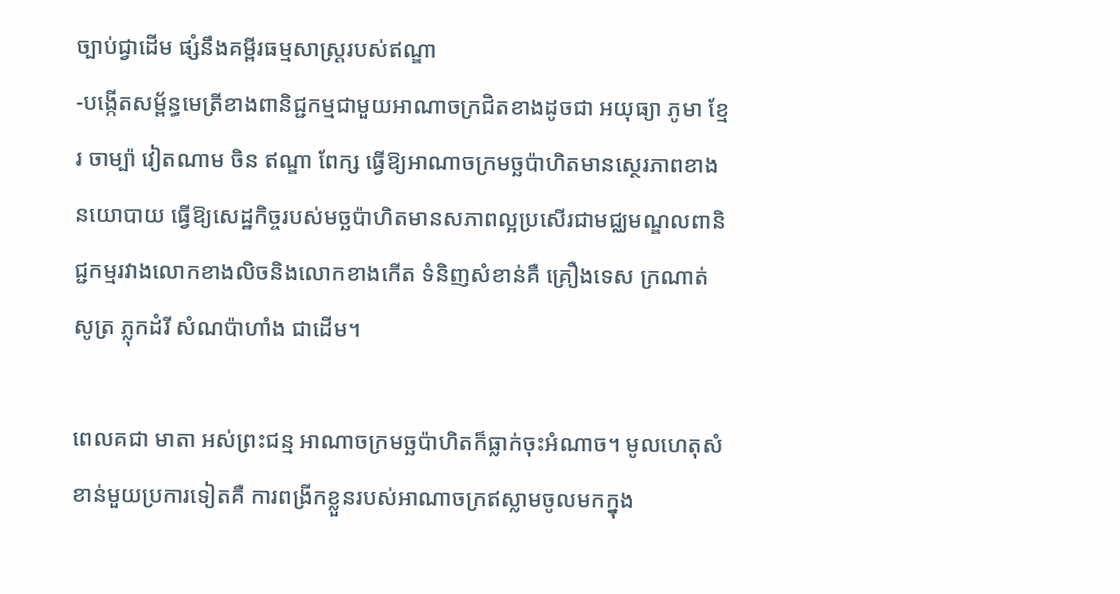ច្បាប់ជ្វាដើម ផ្សំនឹងគម្ពីរធម្មសាស្រ្ដរបស់ឥណ្ឌា
-បង្កើតសម្ព័ន្ធមេត្រីខាងពានិជ្ជកម្មជាមួយអាណាចក្រជិតខាងដូចជា អយុធ្យា ភូមា ខ្មែរ ចាម្ប៉ា វៀតណាម ចិន ឥណ្ឌា ពែក្ស ធ្វើឱ្យអាណាចក្រមច្ឆប៉ាហិតមានស្ថេរភាពខាងនយោបាយ ធ្វើឱ្យសេដ្ឋកិច្ចរបស់មច្ឆប៉ាហិតមានសភាពល្អប្រសើរជាមជ្ឈមណ្ឌលពានិជ្ជកម្មរវាងលោកខាងលិចនិងលោកខាងកើត ទំនិញសំខាន់គឺ គ្រឿងទេស ក្រណាត់សូត្រ ភ្លុកដំរី សំណប៉ាហាំង ជាដើម។

ពេលគជា មាតា អស់ព្រះជន្ម អាណាចក្រមច្ឆប៉ាហិតក៏ធ្លាក់ចុះអំណាច។ មូលហេតុសំខាន់មួយប្រការទៀតគឺ ការពង្រីកខ្លួនរបស់អាណាចក្រឥស្លាមចូលមកក្នុង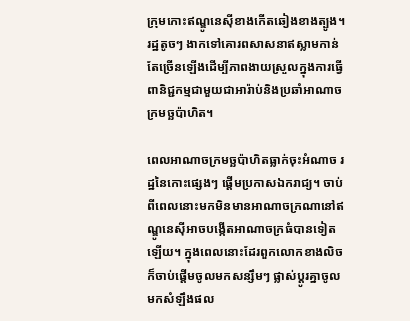ក្រុមកោះឥណ្ឌូនេស៊ីខាងកើតឆៀងខាងត្បូង។ រដ្ឋតូចៗ ងាកទៅគោរពសាសនាឥស្លាមកាន់តែច្រើនឡើងដើម្បីភាពងាយស្រួលក្នុងការធ្វើពានិជ្ជកម្មជាមួយជាអារ៉ាប់និងប្រឆាំអាណាចក្រមច្ឆប៉ាហិត។

ពេលអាណាចក្រមច្ឆប៉ាហិតធ្លាក់ចុះអំណាច រដ្ឋនៃកោះផ្សេងៗ ផ្ដើមប្រកាសឯករាជ្យ។ ចាប់ពីពេលនោះមកមិនមានអាណាចក្រណានៅឥណ្ឌូនេស៊ីអាចបង្កើតអាណាចក្រធំបានទៀតឡើយ។ ក្នុងពេលនោះដែរពួកលោកខាងលិចក៏ចាប់ផើ្ដមចូលមកសន្សឹមៗ ផ្លាស់ប្ដូរគ្នាចូលមកសំឡឹងផល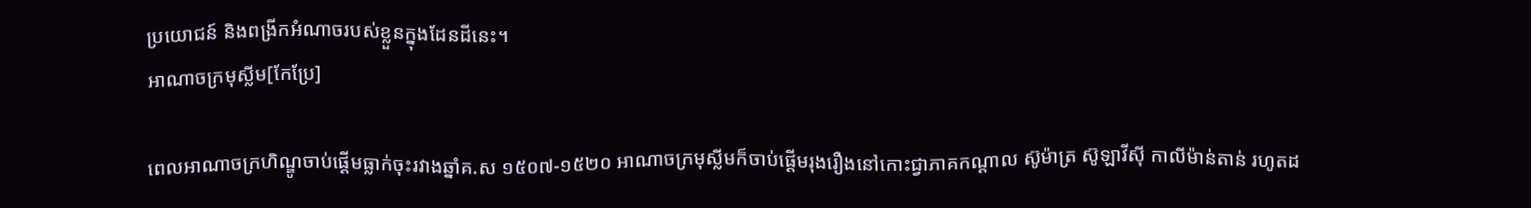ប្រយោជន៍ និងពង្រីកអំណាចរបស់ខ្លួនក្នុងដែនដីនេះ។
អាណាចក្រមុស្លីម[កែប្រែ]

ពេលអាណាចក្រហិណ្ឌូចាប់ផ្ដើមធ្លាក់ចុះរវាងឆ្នាំគ.ស ១៥០៧-១៥២០ អាណាចក្រមុស្លីមក៏ចាប់ផ្ដើមរុងរឿងនៅកោះជ្វាភាគកណ្ដាល ស៊ូម៉ាត្រ ស៊ូឡាវីស៊ី កាលីម៉ាន់តាន់ រហូតដ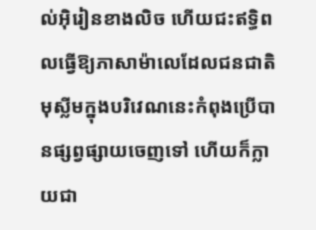ល់អ៊ិរៀនខាងលិច ហើយជះឥទ្ធិពលធ្វើឱ្យភាសាម៉ាលេដែលជនជាតិមុស្លីមក្នុងបរិវេណនេះកំពុងប្រើបានផ្សព្វផ្សាយចេញទៅ ហើយក៏ក្លាយជា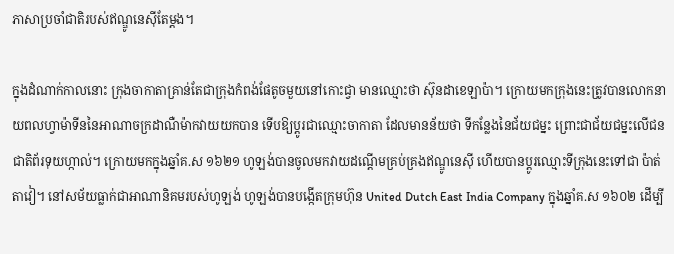ភាសាប្រចាំជាតិរបស់ឥណ្ឌូនេស៊ីតែម្ដង។

ក្នុងដំណាក់កាលនោះ ក្រុងចាកាតាគ្រាន់តែជាក្រុងកំពង់ផែតូចមួយនៅកោះជ្វា មានឈ្មោះថា ស៊ុនដាខេឡាប៉ា។ ក្រោយមកក្រុងនេះត្រូវបានលោកនាយពលហ្វាម៉ាទីននៃអាណាចក្រដាណឺម៉ាកវាយយកបាន ទើបឱ្យប្ដូរជាឈ្មោះចាកាតា ដែលមានន័យថា ទីកន្លែងនៃជ័យជម្នះ ព្រោះជាជ័យជម្នះលើជនជាតិព័រទុយហ្កាល់។ ក្រោយមកក្នុងឆ្នាំគ.ស ១៦២១ ហូឡង់បានចូលមកវាយដណ្ដើមគ្រប់គ្រងឥណ្ឌូនេស៊ី ហើយបានប្ដូរឈ្មោះទីក្រុងនេះទៅជា ប៉ាត់តាវៀ។ នៅសម័យធ្លាក់ជាអាណានិគមរបស់ហូឡង់ ហូឡង់បានបង្កើតក្រុមហ៊ុន United Dutch East India Company ក្នុងឆ្នាំគ.ស ១៦០២ ដើម្បី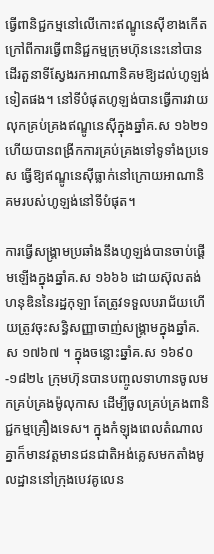ធ្វើពានិជ្ជកម្មនៅលើកោះឥណ្ឌូនេស៊ីខាងកើត ក្រៅពីការធ្វើពានិជ្ជកម្មក្រុមហ៊ុននេះនៅបានដើរតួនាទីស្វែងរកអាណានិគមឱ្យដល់ហូឡង់ទៀតផង។ នៅទីបំផុតហូឡង់បានធ្វើការវាយលុកគ្រប់គ្រងឥណ្ឌូនេស៊ីក្នុងឆ្នាំគ.ស ១៦២១ ហើយបានពង្រីកការគ្រប់គ្រងទៅទូទាំងប្រទេស ធ្វើឱ្យឥណ្ឌូនេស៊ីធ្លាក់នៅក្រោយអាណានិគមរបស់ហូឡង់នៅទីបំផុត។

ការធ្វើសង្គ្រាមប្រឆាំងនឹងហូឡង់បានចាប់ផ្ដើមឡើងក្នុងឆ្នាំគ.ស ១៦៦៦ ដោយស៊ុលតង់ហនុឌិននៃរដ្ឋកុឡា តែត្រូវទទួលបរាជ័យហើយត្រូវចុះសន្ធិសញ្ញាចាញ់សង្គ្រាមក្នុងឆ្នាំគ.ស ១៧៦៧ ។ ក្នុងចន្លោះឆ្នាំគ.ស ១៦៩០-១៨២៤ ក្រុមហ៊ុនបានបញ្ចូលទាហានចូលមកគ្រប់គ្រងម៉ូលុកាស ដើម្បីចូលគ្រប់គ្រងពានិជ្ជកម្មគ្រឿងទេស។ ក្នុងកំឡុងពេលតំណាលគ្នាក៏មានវត្ដមានជនជាតិអង់គ្លេសមកតាំងមូលដ្ឋាននៅក្រុងបេវគូលេន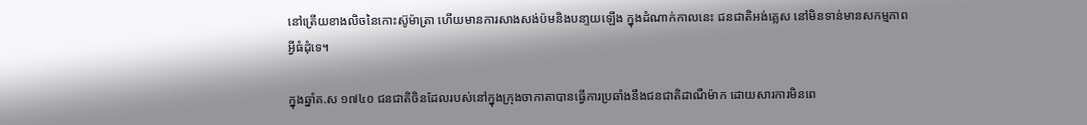នៅត្រើយខាងលិចនៃកោះស៊ូម៉ាត្រា ហើយមានការសាងសង់ប៉មនិងបនា្ទយឡើង ក្នុងដំណាក់កាលនេះ ជនជាតិអង់គ្លេស នៅមិនទាន់មានសកម្មភាពអ្វីធំដុំទេ។

ក្នុងឆ្នាំគ.ស ១៧៤០ ជនជាតិចិនដែលរបស់នៅក្នុងក្រុងចាកាតាបានធ្វើការប្រឆាំងនឹងជនជាតិដាណឺម៉ាក ដោយសារការមិនពេ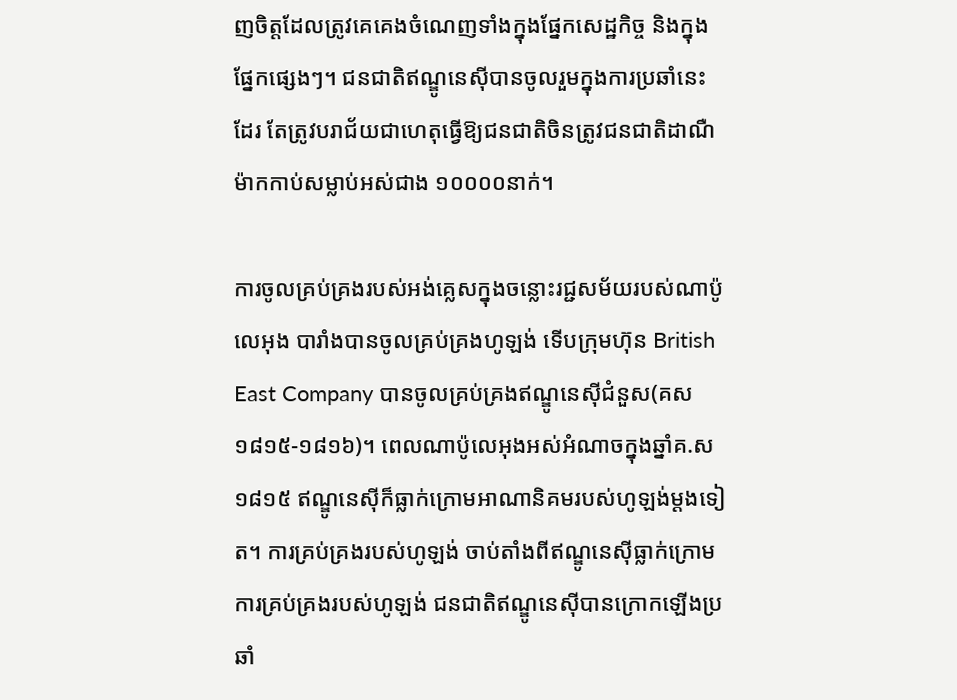ញចិត្តដែលត្រូវគេគេងចំណេញទាំងក្នុងផ្នែកសេដ្ឋកិច្ច និងក្នុងផ្នែកផ្សេងៗ។ ជនជាតិឥណ្ឌូនេស៊ីបានចូលរួមក្នុងការប្រឆាំនេះដែរ តែត្រូវបរាជ័យជាហេតុធ្វើឱ្យជនជាតិចិនត្រូវជនជាតិដាណឺម៉ាកកាប់សម្លាប់អស់ជាង ១០០០០នាក់។

ការចូលគ្រប់គ្រងរបស់អង់គ្លេសក្នុងចន្លោះរជ្ជសម័យរបស់ណាប៉ូលេអុង បារាំងបានចូលគ្រប់គ្រងហូឡង់ ទើបក្រុមហ៊ុន British East Company បានចូលគ្រប់គ្រងឥណ្ឌូនេស៊ីជំនួស(គស ១៨១៥-១៨១៦)។ ពេលណាប៉ូលេអុងអស់អំណាចក្នុងឆ្នាំគ.ស ១៨១៥ ឥណ្ឌូនេស៊ីក៏ធ្លាក់ក្រោមអាណានិគមរបស់ហូឡង់ម្ដងទៀត។ ការគ្រប់គ្រងរបស់ហូឡង់ ចាប់តាំងពីឥណ្ឌូនេស៊ីធ្លាក់ក្រោមការគ្រប់គ្រងរបស់ហូឡង់ ជនជាតិឥណ្ឌូនេស៊ីបានក្រោកឡើងប្រឆាំ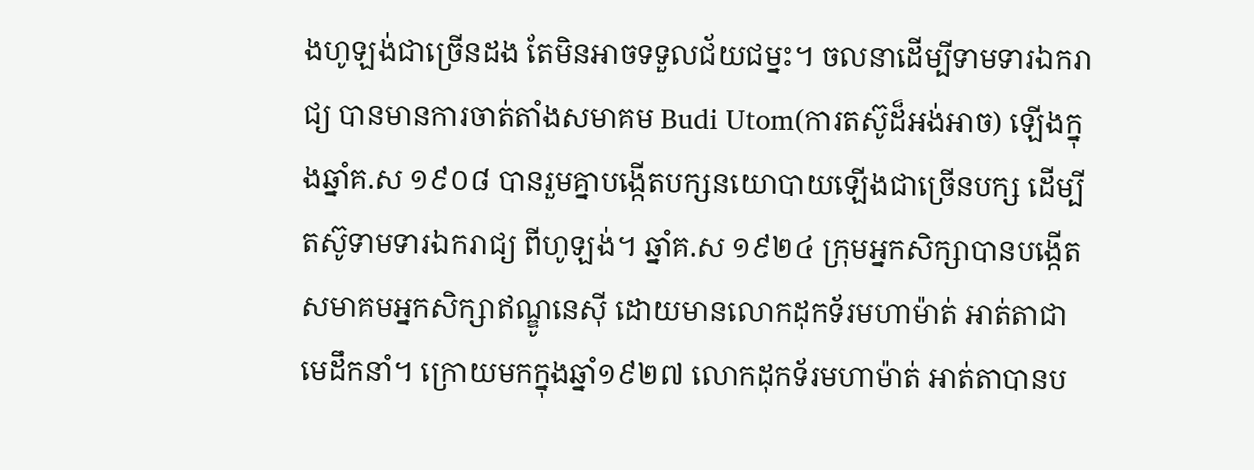ងហូឡង់ជាច្រើនដង តែមិនអាចទទួលជ័យជម្នះ។ ចលនាដើម្បីទាមទារឯករាជ្យ បានមានការចាត់តាំងសមាគម Budi Utom(ការតស៊ូដ៏អង់អាច) ឡើងក្នុងឆ្នាំគ.ស ១៩០៨ បានរួមគ្នាបង្កើតបក្សនយោបាយឡើងជាច្រើនបក្ស ដើម្បីតស៊ូទាមទារឯករាជ្យ ពីហូឡង់។ ឆ្នាំគ.ស ១៩២៤ ក្រុមអ្នកសិក្សាបានបង្កើតសមាគមអ្នកសិក្សាឥណ្ឌូនេស៊ី ដោយមានលោកដុកទ័រមហាម៉ាត់ អាត់តាជាមេដឹកនាំ។ ក្រោយមកក្នុងឆ្នាំ១៩២៧ លោកដុកទ័រមហាម៉ាត់ អាត់តាបានប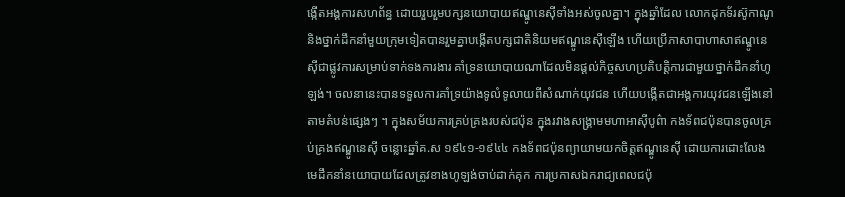ង្កើតអង្គការសហព័ន្ធ ដោយរួបរួមបក្សនយោបាយឥណ្ឌូនេស៊ីទាំងអស់ចូលគ្នា។ ក្នុងឆ្នាំដែល លោកដុកទ័រស៊ូកាណូ និងថ្នាក់ដឹកនាំមួយក្រុមទៀតបានរួមគ្នាបង្កើតបក្សជាតិនិយមឥណ្ឌូនេស៊ីឡើង ហើយប្រើភាសាបាហាសាឥណ្ឌូនេស៊ីជាផ្លូវការសម្រាប់ទាក់ទងការងារ គាំទ្រនយោបាយណាដែលមិនផ្ដល់កិច្ចសហប្រតិបត្ដិការជាមួយថ្នាក់ដឹកនាំហូឡង់។ ចលនានេះបានទទួលការគាំទ្រយ៉ាងទូលំទូលាយពីសំណាក់យុវជន ហើយបង្កើតជាអង្គការយុវជនឡើងនៅតាមតំបន់ផ្សេងៗ ។ ក្នុងសម័យការគ្រប់គ្រងរបស់ជប៉ុន ក្នុងរវាងសង្គ្រាមមហាអាស៊ីបូព៌ា កងទ័ពជប៉ុនបានចូលគ្រប់គ្រងឥណ្ឌូនេស៊ី ចន្លោះឆ្នាំគ.ស ១៩៤១-១៩៤៤ កងទ័ពជប៉ុនព្យាយាមយកចិត្ដឥណ្ឌូនេស៊ី ដោយការដោះលែងមេដឹកនាំនយោបាយដែលត្រូវខាងហូឡង់ចាប់ដាក់គុក ការប្រកាសឯករាជ្យពេលជប៉ុ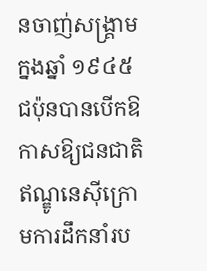នចាញ់សង្គ្រាមក្នងឆ្នាំ ១៩៤៥ ជប៉ុនបានបើកឱកាសឱ្យជនជាតិឥណ្ឌូនេស៊ីក្រោមការដឹកនាំរប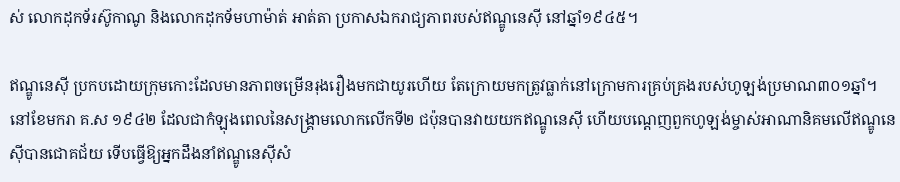ស់ លោកដុកទ័រស៊ូកាណូ និងលោកដុកទ័មហាម៉ាត់ អាត់តា ប្រកាសឯករាជ្យភាពរបស់ឥណ្ឌូនេស៊ី នៅឆ្នាំ១៩៤៥។

ឥណ្ឌូនេស៊ី ប្រកបដោយក្រុមកោះដែលមានភាពចម្រើនរុងរឿងមកជាយូរហើយ តែក្រោយមកត្រូវធ្លាក់នៅក្រោមការគ្រប់គ្រងរបស់ហូឡង់ប្រមាណ៣០១ឆ្នាំ។ នៅខែមករា គ.ស ១៩៤២ ដែលជាកំឡុងពេលនៃសង្គ្រាមលោកលើកទី២ ជប៉ុនបានវាយយកឥណ្ឌូនេស៊ី ហើយបណ្ដេញពួកហូឡង់ម្ចាស់អាណានិគមលើឥណ្ឌូនេស៊ីបានជោគជ័យ ទើបធ្វើឱ្យអ្នកដឹងនាំឥណ្ឌូនេស៊ីសំ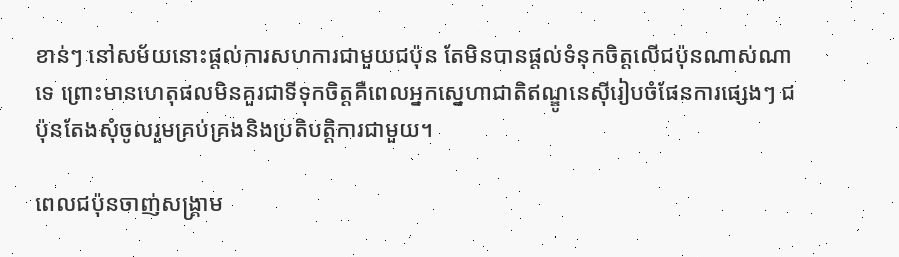ខាន់ៗ នៅសម័យនោះផ្ដល់ការសហការជាមួយជប៉ុន តែមិនបានផ្ដល់ទំនុកចិត្ដលើជប៉ុនណាស់ណាទេ ព្រោះមានហេតុផលមិនគួរជាទីទុកចិត្ដគឺពេលអ្នកស្នេហាជាតិឥណ្ឌូនេស៊ីរៀបចំផែនការផ្សេងៗ ជប៉ុនតែងសុំចូលរួមគ្រប់គ្រងនិងប្រតិបត្តិការជាមួយ។

ពេលជប៉ុនចាញ់សង្គ្រាម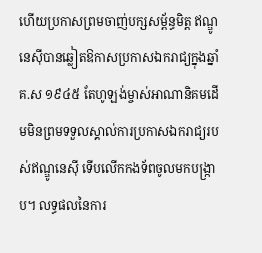ហើយប្រកាសព្រមចាញ់បក្សសម្ព័ន្ធមិត្ត ឥណ្ឌូនេស៊ីបានឆ្លៀតឱកាសប្រកាសឯករាជ្យក្នុងឆ្នាំគ.ស ១៩៤៥ តែហូឡង់ម្ចាស់អាណានិគមដើមមិនព្រមទទួលស្គាល់ការប្រកាសឯករាជ្យរបស់ឥណ្ឌូនេស៊ី ទើបលើកកងទ័ពចូលមកបង្ក្រាប។ លទ្ធផលនៃការ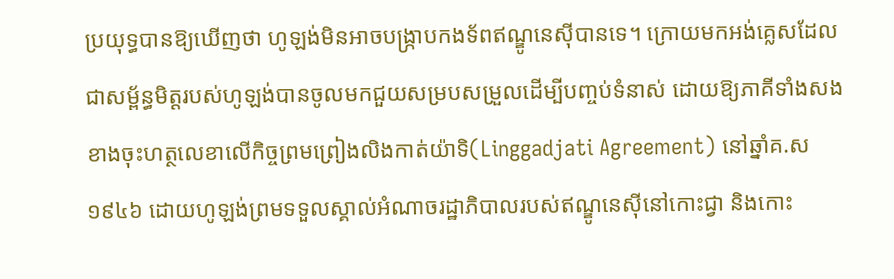ប្រយុទ្ធបានឱ្យឃើញថា ហូឡង់មិនអាចបង្ក្រាបកងទ័ពឥណ្ឌូនេស៊ីបានទេ។ ក្រោយមកអង់គ្លេសដែលជាសម្ព័ន្ធមិត្ដរបស់ហូឡង់បានចូលមកជួយសម្របសម្រួលដើម្បីបញ្ចប់ទំនាស់ ដោយឱ្យភាគីទាំងសងខាងចុះហត្ថលេខាលើកិច្ចព្រមព្រៀងលិងកាត់យ៉ាទិ(Linggadjati Agreement) នៅឆ្នាំគ.ស ១៩៤៦ ដោយហូឡង់ព្រមទទួលស្គាល់អំណាចរដ្ឋាភិបាលរបស់ឥណ្ឌូនេស៊ីនៅកោះជ្វា និងកោះ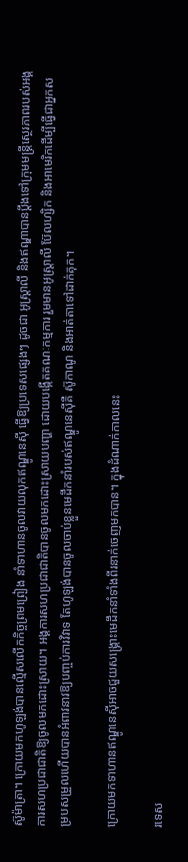ស៊ូម៉ាត្រា។ ក្រោយមកហូឡង់បានល្មើសលើកកិច្ចព្រមព្រៀង នាំទាហានចូលវាយលុកឥណ្ឌូនេស៊ី ធ្វើឱ្យប្រទេសផ្សេងៗ ដូចជា អូស្ដ្រាលី និងឥណ្ឌាបានប្ដឹងទៅក្រុមមន្រ្តីស្ថេរភាពរបស់អង្គការសហប្រជាជាតិឱ្យចូលមកដោះស្រាយ។ អង្គការសហប្រជាជាតិបានចូលមកដោះស្រាយបញ្ហា ដោយបង្កើតគណៈកម្មការ រួមមានអូស្ដ្រាលី ប៊ែលហ្សិក និងអាមេរិកដើម្បីធ្វើជាអ្នកសម្របសម្រួលហើយបានអំពាវនាវឱ្យបញ្ចប់ការវិវាទ តែហូឡង់បានចូលចាប់ខ្លួនមេដឹកនាំរបស់ឥណ្ឌូនេស៊ីគឺ ស៊ូកាណូ និងអាត់តាទៅដាក់គុក។

ក្រោយមកទាហានឥណ្ឌូនេស៊ីអាចជួយសង្គ្រោះមេដឹកនាំទាំងពីរនាក់ចេញមកបាន។ ក្នុងដំណាក់កាលនេះ

រទេស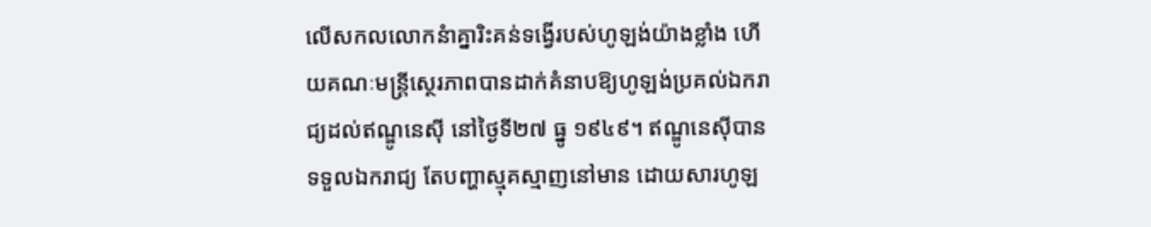លើសកលលោកនំាគ្នារិះគន់ទង្វើរបស់ហូឡង់យ៉ាងខ្លាំង ហើយគណៈមន្រ្ដីស្ថេរភាពបានដាក់គំនាបឱ្យហូឡង់ប្រគល់ឯករាជ្យដល់ឥណ្ឌូនេស៊ី នៅថ្ងៃទី២៧ ធ្នូ ១៩៤៩។ ឥណ្ឌូនេស៊ីបានទទួលឯករាជ្យ តែបញ្ហាស្មុគស្មាញនៅមាន ដោយសារហូឡ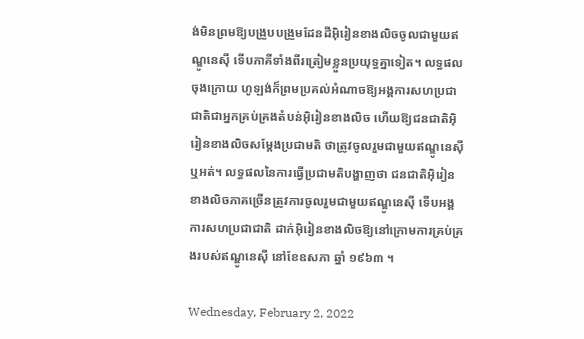ង់មិនព្រមឱ្យបង្រួបបង្រួមដែនដីអ៊ិរៀនខាងលិចចូលជាមួយឥណ្ឌូនេស៊ី ទើបភាគីទាំងពីរត្រៀមខ្លួនប្រយុទ្ធគ្នាទៀត។ លទ្ធផលចុងក្រោយ ហូឡង់ក៏ព្រមប្រគល់អំណាចឱ្យអង្គការសហប្រជាជាតិជាអ្នកគ្រប់គ្រងតំបន់អ៊ិរៀនខាងលិច ហើយឱ្យជនជាតិអ៊ិរៀនខាងលិចសម្ដែងប្រជាមតិ ថាត្រូវចូលរួមជាមួយឥណ្ឌូនេស៊ីឬអត់។ លទ្ធផលនៃការធ្វើប្រជាមតិបង្ហាញថា ជនជាតិអ៊ិរៀនខាងលិចភាគច្រើនត្រូវការចូលរួមជាមួយឥណ្ឌូនេស៊ី ទើបអង្គការសហប្រជាជាតិ ដាក់អ៊ិរៀនខាងលិចឱ្យនៅក្រោមការគ្រប់គ្រងរបស់ឥណ្ឌូនេស៊ី នៅខែឧសភា ឆ្នាំ ១៩៦៣ ។

Wednesday, February 2, 2022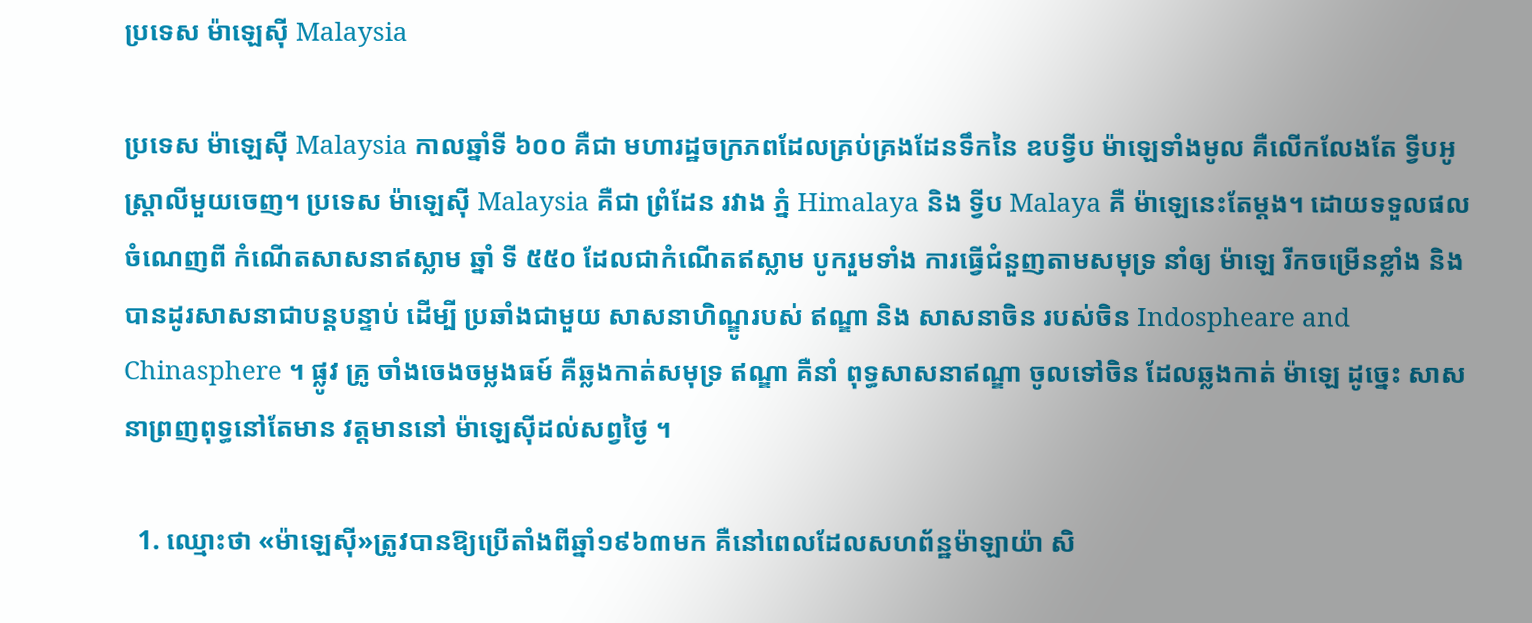ប្រទេស ម៉ាឡេស៊ី Malaysia

ប្រទេស ម៉ាឡេស៊ី Malaysia កាលឆ្នាំទី ៦០០ គឺជា មហារដ្ឋចក្រភពដែលគ្រប់គ្រងដែនទឹកនៃ ឧបទ្វីប ម៉ាឡេទាំងមូល គឺលើកលែងតែ ទ្វីបអូស្រ្តាលីមួយចេញ។ ប្រទេស ម៉ាឡេស៊ី Malaysia គឺជា ព្រំដែន រវាង ភ្នំ Himalaya និង ទ្វីប Malaya គឺ ម៉ាឡេនេះតែម្តង។ ដោយទទួលផលចំណេញពី កំណើតសាសនាឥស្លាម ឆ្នាំ ទី ៥៥០ ដែលជាកំណើតឥស្លាម បូករួមទាំង ការធ្វើជំនួញតាមសមុទ្រ នាំឲ្យ ម៉ាឡេ រីកចម្រើនខ្លាំង និង បានដូរសាសនាជាបន្តបន្ទាប់ ដើម្បី ប្រឆាំងជាមួយ សាសនាហិណ្ឌូរបស់ ឥណ្ឌា និង សាសនាចិន របស់ចិន Indospheare and Chinasphere ។ ផ្លូវ គ្រូ ចាំងចេងចម្លងធម៍ គឺឆ្លងកាត់សមុទ្រ ឥណ្ឌា គឺនាំ ពុទ្ធសាសនាឥណ្ឌា ចូលទៅចិន ដែលឆ្លងកាត់ ម៉ាឡេ ដូច្នេះ សាសនាព្រញពុទ្ធនៅតែមាន វត្តមាននៅ ម៉ាឡេស៊ីដល់សព្វថ្ងៃ ។

  1. ឈ្មោះថា «ម៉ាឡេស៊ី»ត្រូវបានឱ្យប្រើតាំងពីឆ្នាំ១៩៦៣មក គឺនៅពេលដែលសហព័ន្ឋម៉ាឡាយ៉ា សិ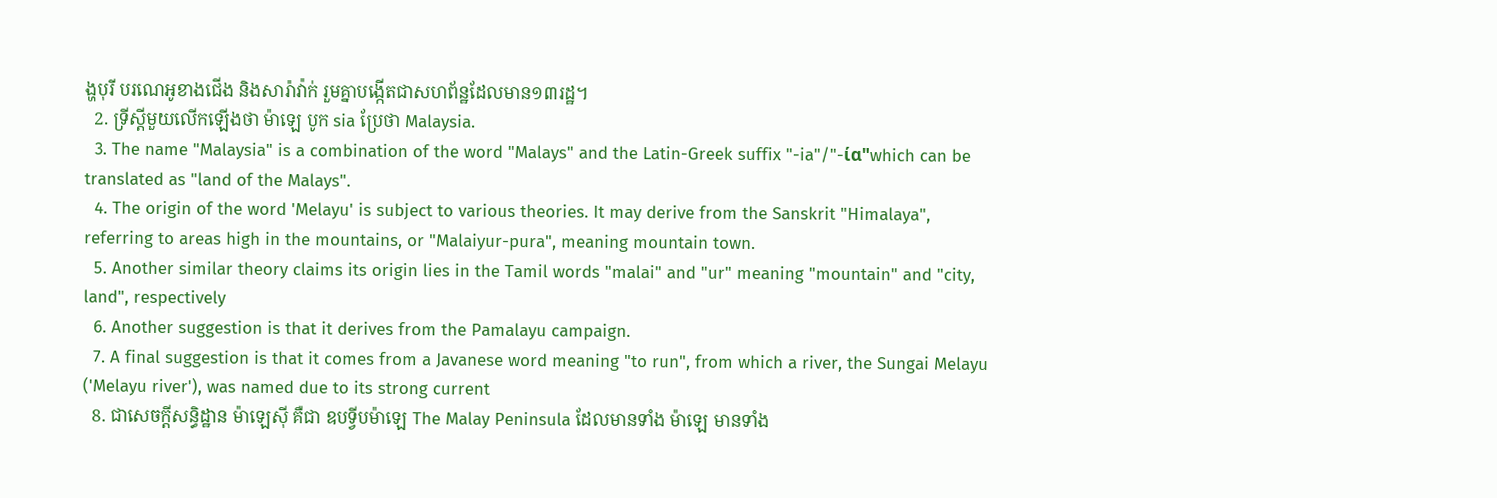ង្ហបុរី បរណេអូខាងជើង និងសារ៉ាវ៉ាក់ រួមគ្នាបង្កើតជាសហព័ន្ឋដែលមាន១៣រដ្ឋ។
  2. ទ្រីស្តីមួយលើកឡើងថា ម៉ាឡេ បូក sia ប្រែថា Malaysia.
  3. The name "Malaysia" is a combination of the word "Malays" and the Latin-Greek suffix "-ia"/"-ία"which can be translated as "land of the Malays".
  4. The origin of the word 'Melayu' is subject to various theories. It may derive from the Sanskrit "Himalaya", referring to areas high in the mountains, or "Malaiyur-pura", meaning mountain town.
  5. Another similar theory claims its origin lies in the Tamil words "malai" and "ur" meaning "mountain" and "city, land", respectively
  6. Another suggestion is that it derives from the Pamalayu campaign.
  7. A final suggestion is that it comes from a Javanese word meaning "to run", from which a river, the Sungai Melayu ('Melayu river'), was named due to its strong current
  8. ជាសេចក្តីសន្ធិដ្ឋាន ម៉ាឡេស៊ី គឺជា ឧបទ្វីបម៉ាឡេ The Malay Peninsula ដែលមានទាំង ម៉ាឡេ មានទាំង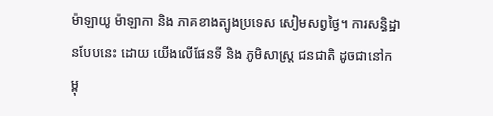ម៉ាឡាយូ ម៉ាឡាកា និង ភាគខាងត្បូងប្រទេស សៀមសព្វថ្ងៃ។ ការសន្ធិដ្ឋានបែបនេះ ដោយ យើងលើផែនទី និង ភូមិសាស្រ្ត ជនជាតិ ដូចជានៅកម្ពុ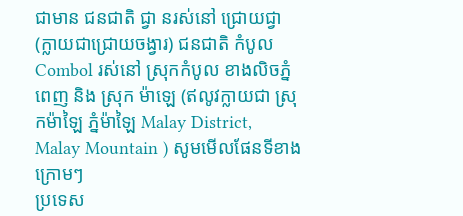ជាមាន ជនជាតិ ជ្វា នរស់នៅ ជ្រោយជ្វា (ក្លាយជាជ្រោយចង្វារ) ជនជាតិ កំបូល Combol រស់នៅ ស្រុកកំបូល ខាងលិចភ្នំពេញ និង ស្រុក ម៉ាឡេ (ឥលូវក្លាយជា ស្រុកម៉ាឡៃ ភ្នំម៉ាឡៃ Malay District, Malay Mountain ) សូមមើលផែនទីខាងក្រោមៗ
ប្រទេស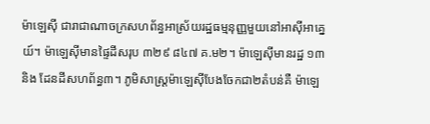ម៉ាឡេស៊ី ជារាជាណាចក្រសហព័ន្ធអាស្រ័យរដ្ឋធម្មនុញ្ញមួយនៅអាស៊ីអាគ្នេយ៍។ ម៉ាឡេស៊ីមានផ្ទៃដីសរុប ៣២៩ ៨៤៧ គ.ម២។ ម៉ាឡេស៊ីមានរដ្ឋ ១៣ និង ដែនដីសហព័ន្ធ៣។ ភូមិសាស្ត្រម៉ាឡេស៊ីបែងចែកជា២តំបន់គឺ ម៉ាឡេ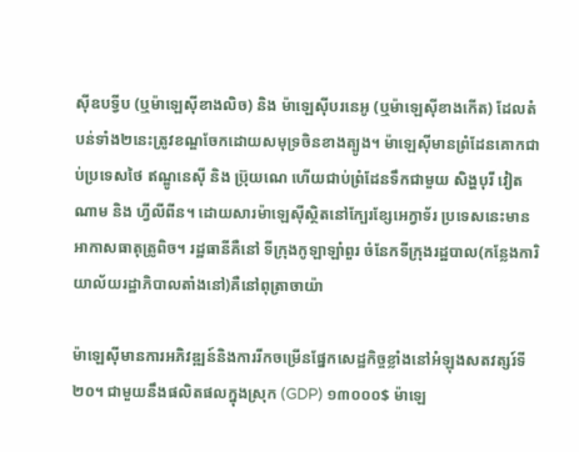ស៊ីឧបទ្វីប (ឬម៉ាឡេស៊ីខាងលិច) និង ម៉ាឡេស៊ីបរនេអូ (ឬម៉ាឡេស៊ីខាងកើត) ដែលតំបន់ទាំង២នេះត្រូវខណ្ឌចែកដោយសមុទ្រចិនខាងត្បូង។ ម៉ាឡេស៊ីមានព្រំដែនគោកជាប់ប្រទេសថៃ ឥណ្ឌូនេស៊ី និង ប្រ៊ុយណេ ហើយជាប់ព្រំដែនទឹកជាមួយ សិង្ហបុរី វៀតណាម និង ហ្វីលីពីន។ ដោយសារម៉ាឡេស៊ីស្ថិតនៅក្បែរខ្សែអេក្វាទ័រ ប្រទេសនេះមានអាកាសធាតុត្រូពិច។ រដ្ឋធានីគឺនៅ ទីក្រុងកូឡាឡាំពួរ ចំនែកទីក្រុងរដ្ឋបាល(កន្លែងការិយាល័យរដ្ឋាភិបាលតាំងនៅ)គឺនៅពុត្រាចាយ៉ា

ម៉ាឡេស៊ីមានការអភិវឌ្ឍន៍និងការរីកចម្រើនផ្នែកសេដ្ឋកិច្ចខ្លាំងនៅអំឡុងសតវត្សរ៍ទី២០។ ជាមួយនឹងផលិតផលក្នុងស្រុក (GDP) ១៣០០០$ ម៉ាឡេ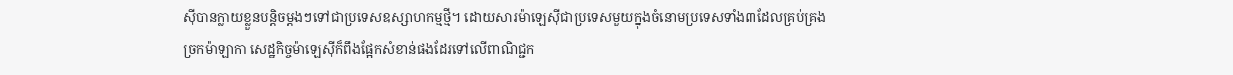ស៊ីបានក្លាយខ្លួនបន្តិចម្តងៗទៅជាប្រទេសឧស្សាហកម្មថ្មី។ ដោយសារម៉ាឡេស៊ីជាប្រទេសមួយក្នុងចំនោមប្រទេសទាំង៣ដែលគ្រប់គ្រងច្រកម៉ាឡាកា សេដ្ឋកិច្ចម៉ាឡេស៊ីក៏ពឹងផ្អែកសំខាន់ផងដែរទៅលើពាណិជ្ជក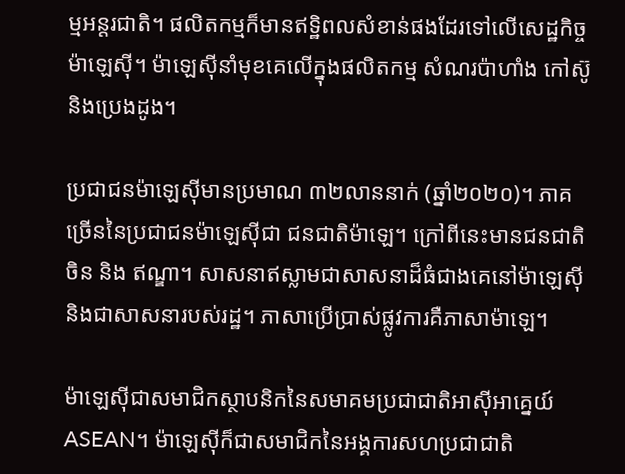ម្មអន្តរជាតិ។ ផលិតកម្មក៏មានឥទ្ឋិពលសំខាន់ផងដែរទៅលើសេដ្ឋកិច្ចម៉ាឡេស៊ី។ ម៉ាឡេស៊ីនាំមុខគេលើក្នុងផលិតកម្ម សំណរប៉ាហាំង កៅស៊ូ និងប្រេងដូង។

ប្រជាជនម៉ាឡេស៊ីមានប្រមាណ ៣២លាននាក់ (ឆ្នាំ២០២០)។ ភាគច្រើននៃប្រជាជនម៉ាឡេស៊ីជា ជនជាតិម៉ាឡេ។ ក្រៅពីនេះមានជនជាតិចិន និង ឥណ្ឌា។ សាសនាឥស្លាមជាសាសនាដ៏ធំជាងគេនៅម៉ាឡេស៊ី និងជាសាសនារបស់រដ្ឋ។ ភាសាប្រើប្រាស់ផ្លូវការគឺភាសាម៉ាឡេ។

ម៉ាឡេស៊ីជាសមាជិកស្ថាបនិកនៃសមាគមប្រជាជាតិអាស៊ីអាគ្នេយ៍ ASEAN។ ម៉ាឡេស៊ីក៏ជាសមាជិកនៃអង្គការសហប្រជាជាតិ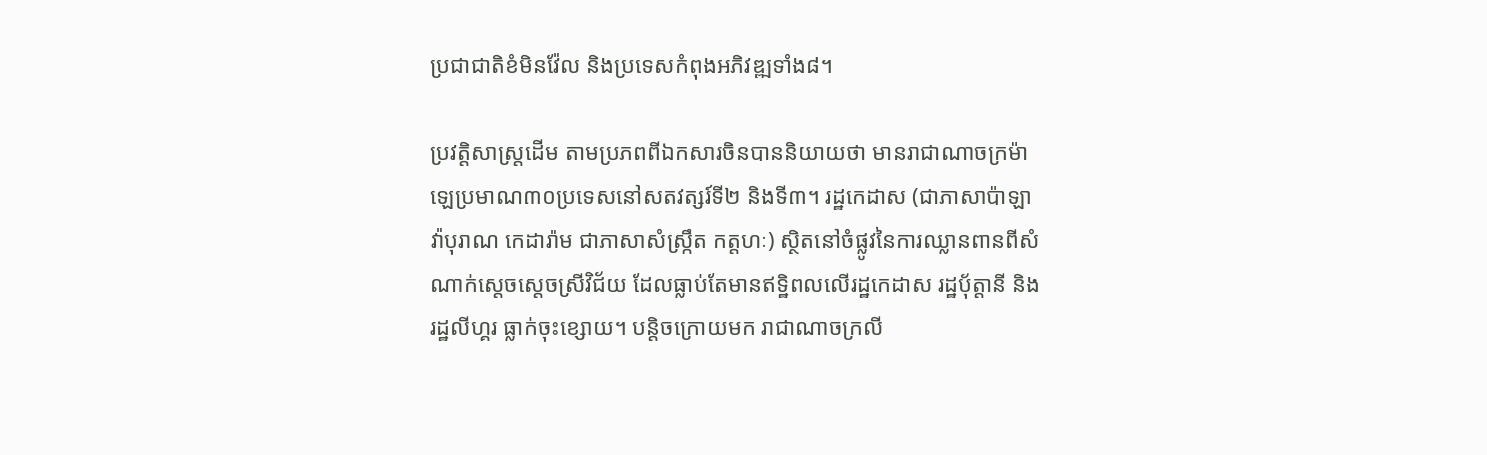ប្រជាជាតិខំមិនវ៉ែល និងប្រទេសកំពុងអភិវឌ្ឍទាំង៨។

ប្រវត្តិសាស្ត្រដើម តាមប្រភពពីឯកសារចិនបាននិយាយថា មានរាជាណាចក្រម៉ាឡេប្រមាណ៣០ប្រទេសនៅសតវត្សរ៍ទី២ និងទី៣។ រដ្ឋកេដាស (ជាភាសាប៉ាឡាវ៉ាបុរាណ កេដារ៉ាម ជាភាសាសំស្ក្រឹត កត្តហៈ) ស្ថិតនៅចំផ្លូវនៃការឈ្លានពានពីសំណាក់ស្តេចស្តេចស្រីវិជ័យ ដែលធ្លាប់តែមានឥទ្ឋិពលលើរដ្ឋកេដាស រដ្ឋប៉័ត្តានី និង រដ្ឋលីហ្គរ ធ្លាក់ចុះខ្សោយ។ បន្តិចក្រោយមក រាជាណាចក្រលី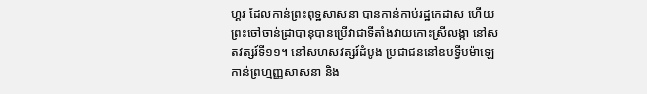ហ្គរ ដែលកាន់ព្រះពុទ្ឋសាសនា បានកាន់កាប់រដ្ឋកេដាស ហើយព្រះចៅចាន់ដ្រាបានុបានប្រើវាជាទីតាំងវាយកោះស្រីលង្កា នៅសតវត្សរ៍ទី១១។ នៅសហសវត្សរ៍ដំបូង ប្រជាជននៅឧបទ្វីបម៉ាឡេ កាន់ព្រហ្មញ្ញសាសនា និង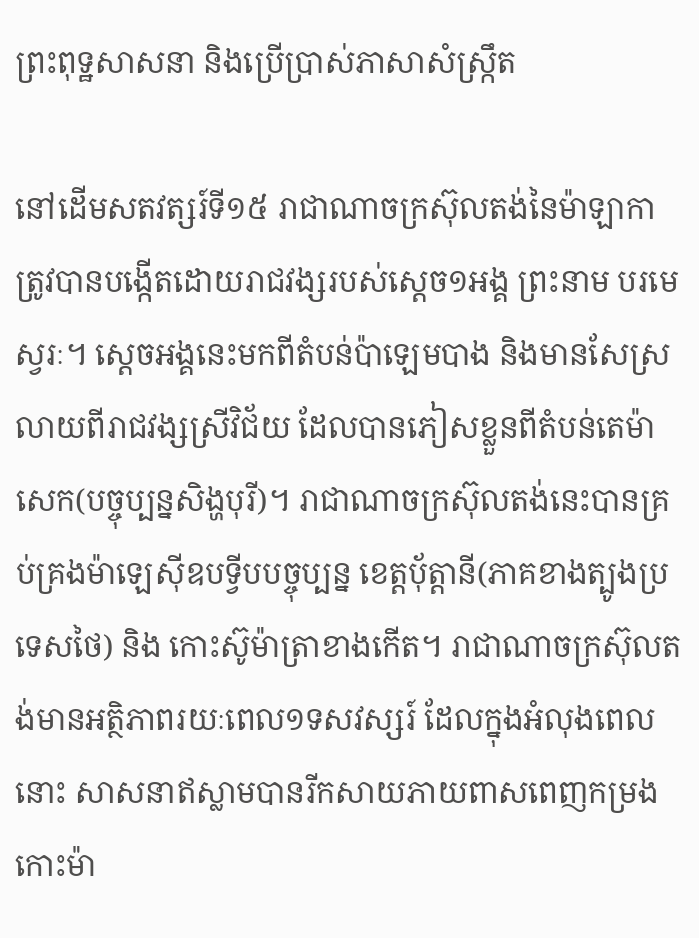ព្រះពុទ្ឋសាសនា និងប្រើប្រាស់ភាសាសំស្ក្រឹត

នៅដើមសតវត្សរ៍ទី១៥ រាជាណាចក្រស៊ុលតង់នៃម៉ាឡាកា ត្រូវបានបង្កើតដោយរាជវង្សរបស់ស្តេច១អង្គ ព្រះនាម បរមេស្វរៈ។ ស្តេចអង្គនេះមកពីតំបន់ប៉ាឡេមបាង និងមានសែស្រលាយពីរាជវង្សស្រីវិជ័យ ដែលបានភៀសខ្លួនពីតំបន់តេម៉ាសេក(បច្ចុប្បន្នសិង្ហបុរី)។ រាជាណាចក្រស៊ុលតង់នេះបានគ្រប់គ្រងម៉ាឡេស៊ីឧបទ្វីបបច្ចុប្បន្ន ខេត្តប៉័ត្តានី(ភាគខាងត្បូងប្រទេសថៃ) និង កោះស៊ូម៉ាត្រាខាងកើត។ រាជាណាចក្រស៊ុលតង់មានអត្ថិភាពរយៈពេល១ទសវស្សរ៍ ដែលក្នុងអំលុងពេលនោះ សាសនាឥស្លាមបានរីកសាយភាយពាសពេញកម្រងកោះម៉ា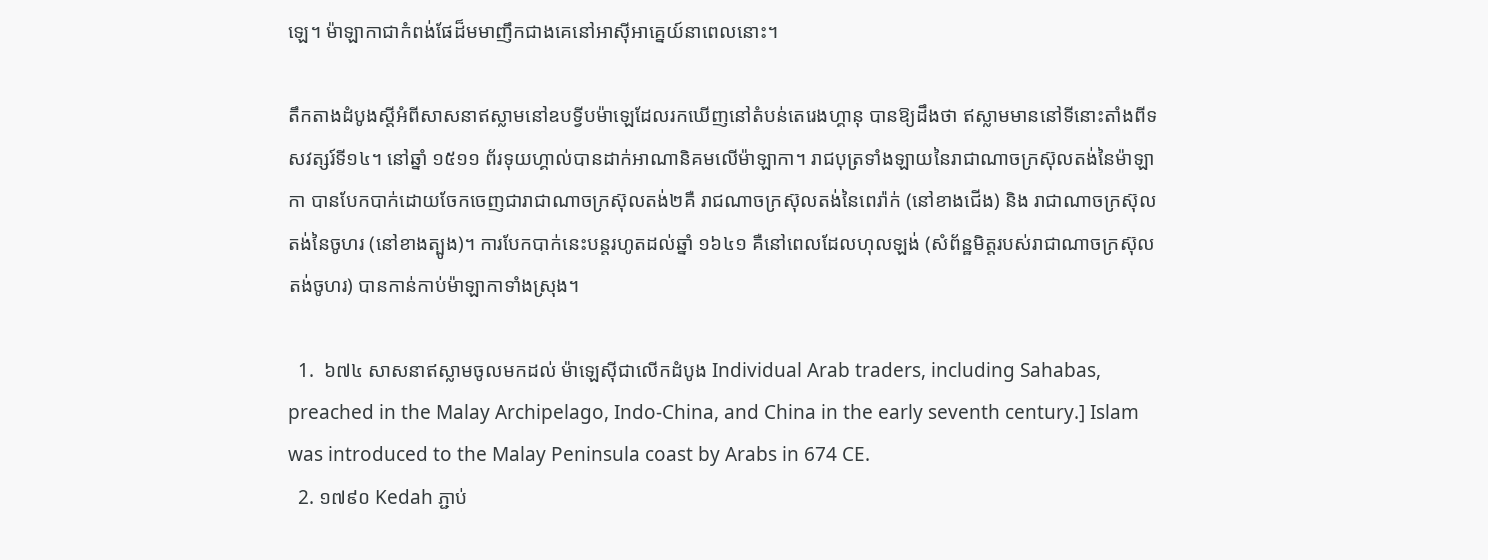ឡេ។ ម៉ាឡាកាជាកំពង់ផែដ៏មមាញឹកជាងគេនៅអាស៊ីអាគ្នេយ៍នាពេលនោះ។

តឹកតាងដំបូងស្តីអំពីសាសនាឥស្លាមនៅឧបទ្វីបម៉ាឡេដែលរកឃើញនៅតំបន់តេរេងហ្គានុ បានឱ្យដឹងថា ឥស្លាមមាននៅទីនោះតាំងពីទសវត្សរ៍ទី១៤។ នៅឆ្នាំ ១៥១១ ព័រទុយហ្គាល់បានដាក់អាណានិគមលើម៉ាឡាកា។ រាជបុត្រទាំងឡាយនៃរាជាណាចក្រស៊ុលតង់នៃម៉ាឡាកា បានបែកបាក់ដោយចែកចេញជារាជាណាចក្រស៊ុលតង់២គឺ រាជណាចក្រស៊ុលតង់នៃពេរ៉ាក់ (នៅខាងជើង) និង រាជាណាចក្រស៊ុលតង់នៃចូហរ (នៅខាងត្បូង)។ ការបែកបាក់នេះបន្តរហូតដល់ឆ្នាំ ១៦៤១ គឺនៅពេលដែលហុលឡង់ (សំព័ន្ឋមិត្តរបស់រាជាណាចក្រស៊ុលតង់ចូហរ) បានកាន់កាប់ម៉ាឡាកាទាំងស្រុង។

  1.  ៦៧៤ សាសនាឥស្លាមចូលមកដល់ ម៉ាឡេស៊ីជាលើកដំបូង Individual Arab traders, including Sahabas, preached in the Malay Archipelago, Indo-China, and China in the early seventh century.] Islam was introduced to the Malay Peninsula coast by Arabs in 674 CE.
  2. ១៧៩០ Kedah ភ្ជាប់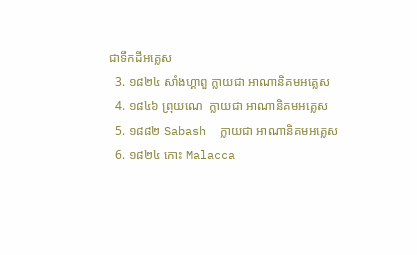ជាទឹកដីអគ្លេស
  3. ១៨២៤ សាំងហ្គាពួ ក្លាយជា អាណានិគមអគ្លេស
  4. ១៨៤៦ ព្រុយណេ  ក្លាយជា អាណានិគមអគ្លេស
  5. ១៨៨២ Sabash  ក្លាយជា អាណានិគមអគ្លេស
  6. ១៨២៤ កោះ Malacca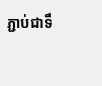ភ្ជាប់ជាទឹ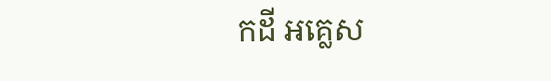កដី អគ្លេស